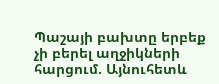Պաշայի բախտը երբեք չի բերել աղջիկների հարցում. Այնուհետև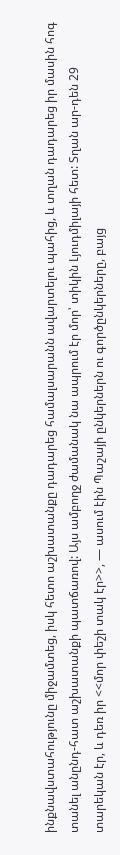ինքնավստահությունը միջամտեց, իսկ հետո աշխատանքը դադարեց համալսարանն ավարտելու պահից, և տղան դադարեց իր մասին հոգ տանել անընդ-հատ աշխատանքի պատճառով: Այս ամբողջ ժամանակ նա ապրում էր մոր՝ տիկին Լյուդմիլայի հետ: Տղան ար-դեն 29 տարեկան էր, և դեռ իր <<մոր փեշի տակ էր>>, — ասում էին Պաշայի ընկերներն ու գործընկերները, բայց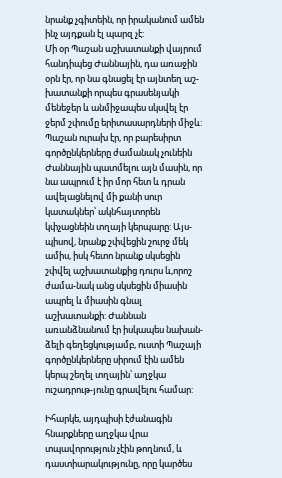նրանք չգիտեին, որ իրականում ամեն ինչ այդքան էլ պարզ չէ:
Մի օր Պաշան աշխատանքի վայրում հանդիպեց Ժաննային, դա առաջին օրն էր, որ նա գնացել էր այնտեղ աշ-խատանքի որպես գրասենյակի մենեջեր և անմիջապես սկսվել էր ջերմ շփումը երիտասարդների միջև: Պաշան ուրախ էր, որ բարեսիրտ գործընկերները ժամանակ չունեին Ժաննային պատմելու այն մասին, որ նա ապրում է իր մոր հետ և դրան ավելացնելով մի քանի սուր կատակներ՝ ակնհայտորեն կփչացնեին տղայի կերպարը: Այս-պիսով, նրանք շփվեցին շուրջ մեկ ամիս, իսկ հետո նրանք սկսեցին շփվել աշխատանքից դուրս և,որոշ ժամա-նակ անց սկսեցին միասին ապրել և միասին գնալ աշխատանքի: Ժաննան առանձնանում էր իսկապես նախան-ձելի գեղեցկությամբ, ուստի Պաշայի գործընկերները սիրում էին ամեն կերպ շեղել տղային՝ աղջկա ուշադրութ-յունը գրավելու համար:

Իհարկե, այդպիսի էժանագին հնարքները աղջկա վրա տպավորություն չէին թողնում, և դաստիարակությունը, որը կարծես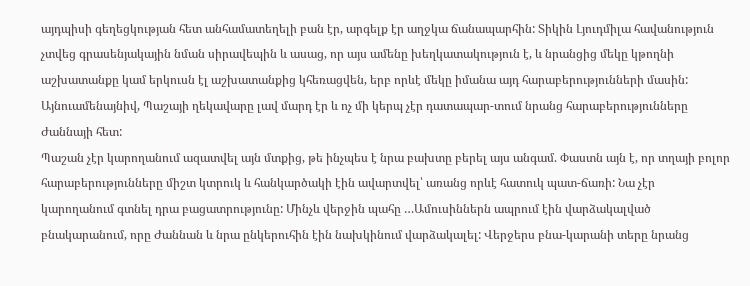այդպիսի գեղեցկության հետ անհամատեղելի բան էր, արգելք էր աղջկա ճանապարհին: Տիկին Լյուդմիլա հավանություն չտվեց գրասենյակային նման սիրավեպին և ասաց, որ այս ամենը խեղկատակություն է, և նրանցից մեկը կթողնի աշխատանքը կամ երկուսն էլ աշխատանքից կհեռացվեն, երբ որևէ մեկը իմանա այդ հարաբերությունների մասին: Այնուամենայնիվ, Պաշայի ղեկավարը լավ մարդ էր և ոչ մի կերպ չէր դատապար-տում նրանց հարաբերությունները Ժաննայի հետ:
Պաշան չէր կարողանում ազատվել այն մտքից, թե ինչպես է նրա բախտը բերել այս անգամ. Փաստն այն է, որ տղայի բոլոր հարաբերությունները միշտ կտրուկ և հանկարծակի էին ավարտվել՝ առանց որևէ հատուկ պատ-ճառի: Նա չէր կարողանում գտնել դրա բացատրությունը: Մինչև վերջին պահը …Ամուսիններն ապրում էին վարձակալված բնակարանում, որը Ժաննան և նրա ընկերուհին էին նախկինում վարձակալել: Վերջերս բնա-կարանի տերը նրանց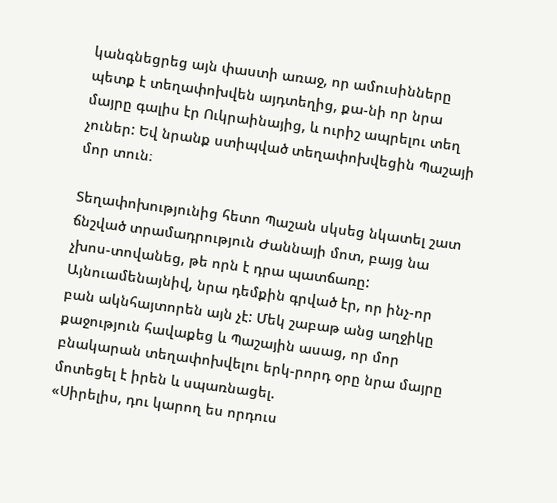կանգնեցրեց այն փաստի առաջ, որ ամուսինները պետք է տեղափոխվեն այդտեղից, քա-նի որ նրա մայրը գալիս էր Ուկրաինայից, և ուրիշ ապրելու տեղ չուներ: Եվ նրանք ստիպված տեղափոխվեցին Պաշայի մոր տուն։

Տեղափոխությունից հետո Պաշան սկսեց նկատել շատ ճնշված տրամադրություն Ժաննայի մոտ, բայց նա չխոս-տովանեց, թե որն է դրա պատճառը: Այնուամենայնիվ, նրա դեմքին գրված էր, որ ինչ-որ բան ակնհայտորեն այն չէ: Մեկ շաբաթ անց աղջիկը քաջություն հավաքեց և Պաշային ասաց, որ մոր բնակարան տեղափոխվելու երկ-րորդ օրը նրա մայրը մոտեցել է իրեն և սպառնացել.
«Սիրելիս, դու կարող ես որդուս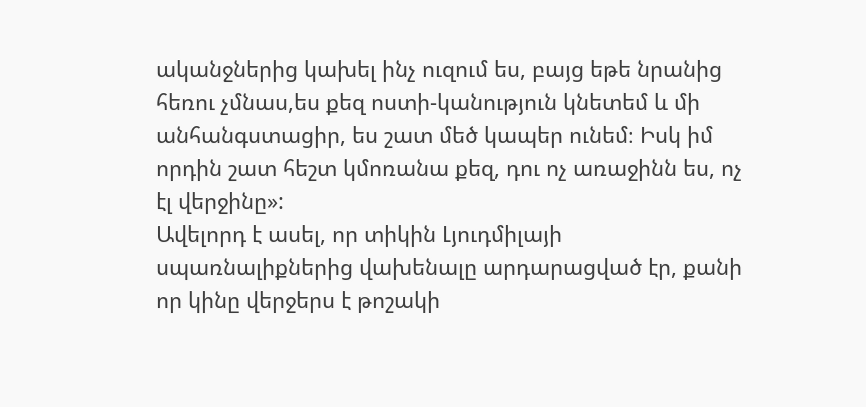ականջներից կախել ինչ ուզում ես, բայց եթե նրանից հեռու չմնաս,ես քեզ ոստի-կանություն կնետեմ և մի անհանգստացիր, ես շատ մեծ կապեր ունեմ։ Իսկ իմ որդին շատ հեշտ կմոռանա քեզ, դու ոչ առաջինն ես, ոչ էլ վերջինը»:
Ավելորդ է ասել, որ տիկին Լյուդմիլայի սպառնալիքներից վախենալը արդարացված էր, քանի որ կինը վերջերս է թոշակի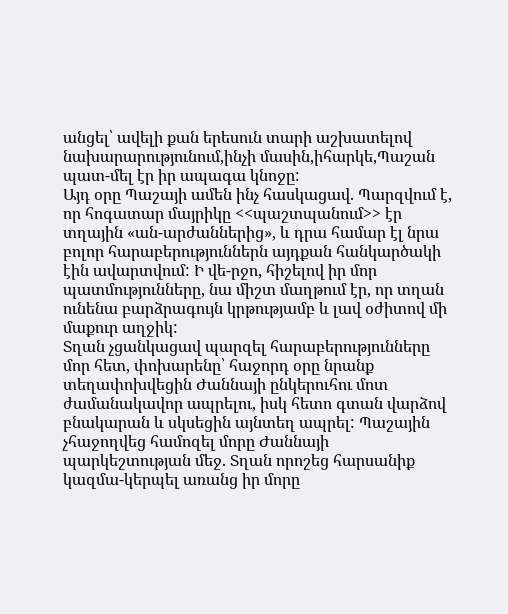անցել՝ ավելի քան երեսուն տարի աշխատելով նախարարությունում,ինչի մասին,իհարկե,Պաշան պատ-մել էր իր ապագա կնոջը:
Այդ օրը Պաշայի ամեն ինչ հասկացավ. Պարզվում է, որ հոգատար մայրիկը <<պաշտպանում>> էր տղային «ան-արժաններից», և դրա համար էլ նրա բոլոր հարաբերություններն այդքան հանկարծակի էին ավարտվում: Ի վե-րջո, հիշելով իր մոր պատմությունները, նա միշտ մաղթում էր, որ տղան ունենա բարձրագույն կրթությամբ և լավ օժիտով մի մաքուր աղջիկ:
Տղան չցանկացավ պարզել հարաբերությունները մոր հետ, փոխարենը՝ հաջորդ օրը նրանք տեղափոխվեցին Ժաննայի ընկերուհու մոտ ժամանակավոր ապրելու, իսկ հետո գտան վարձով բնակարան և սկսեցին այնտեղ ապրել: Պաշային չհաջողվեց համոզել մորը Ժաննայի պարկեշտության մեջ. Տղան որոշեց հարսանիք կազմա-կերպել առանց իր մորը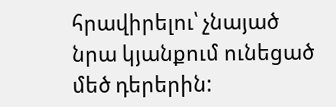հրավիրելու՝ չնայած նրա կյանքում ունեցած մեծ դերերին: